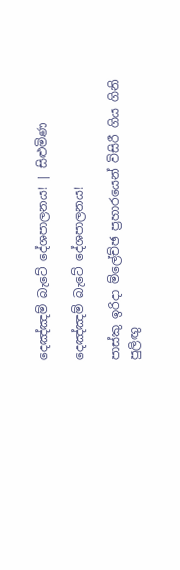දෙඤ්ඤම් බැටේ දේශපාලනය! | සිළුමිණ

දෙඤ්ඤම් බැටේ දේශපාලනය!

පාස්කු ඉරිදා ම්ලේච්ඡ ප්‍රහාරයෙන් විසිරී ගිය ගිනි පුලිඟු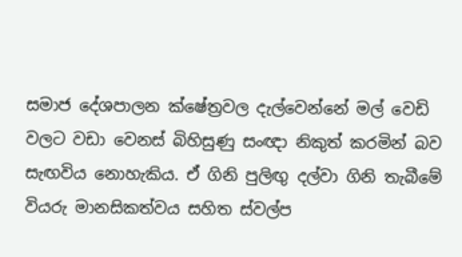සමාජ දේශපාලන ක්ෂේත්‍රවල දැල්වෙන්නේ මල් වෙඩි වලට වඩා වෙනස් බිහිසුණු සංඥා නිකුත් කරමින් බව සැඟවිය නොහැකිය. ඒ ගිනි පුලිඟු දල්වා ගිනි තැබීමේ වියරු මානසිකත්වය සහිත ස්වල්ප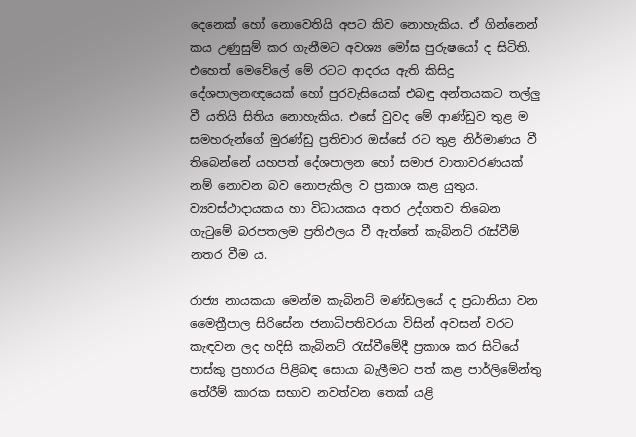දෙනෙක් හෝ නොවෙතියි අපට කිව නොහැකිය. ඒ ගින්නෙන් කය උණුසුම් කර ගැනීමට අවශ්‍ය මෝඝ පුරුෂයෝ ද සිටිති. එහෙත් මෙවේලේ මේ රටට ආදරය ඇති කිසිදු දේශපාලනඥයෙක් හෝ පුරවැසියෙක් එබඳු අන්තයකට තල්ලු වී යතියි සිතිය නොහැකිය. එසේ වුවද මේ ආණ්ඩුව තුළ ම සමහරුන්ගේ මුරණ්ඩු ප්‍රතිචාර ඔස්සේ රට තුළ නිර්මාණය වී තිබෙන්නේ යහපත් දේශපාලන හෝ සමාජ වාතාවරණයක් නම් නොවන බව නොපැකිල ව ප්‍රකාශ කළ යුතුය. ව්‍යවස්ථාදායකය හා විධායකය අතර උද්ගතව තිබෙන ගැටුමේ බරපතලම ප්‍රතිඵලය වී ඇත්තේ කැබිනට් රැස්වීම් නතර වීම ය.

රාජ්‍ය නායකයා මෙන්ම කැබිනට් මණ්ඩලයේ ද ප්‍රධානියා වන මෛත්‍රීපාල සිරිසේන ජනාධිපතිවරයා විසින් අවසන් වරට කැඳවන ලද හදිසි කැබිනට් රැස්වීමේදී ප්‍රකාශ කර සිටියේ පාස්කු ප්‍රහාරය පිළිබඳ සොයා බැලීමට පත් කළ පාර්ලිමේන්තු තේරීම් කාරක සභාව නවත්වන තෙක් යළි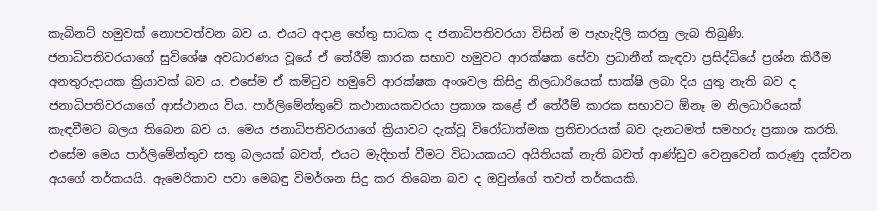කැබිනට් හමුවක් නොපවත්වන බව ය. එයට අදාළ හේතු සාධක ද ජනාධිපතිවරයා විසින් ම පැහැදිලි කරනු ලැබ තිබුණි. ජනාධිපතිවරයාගේ සුවිශේෂ අවධාරණය වූයේ ඒ තේරීම් කාරක සභාව හමුවට ආරක්ෂක සේවා ප්‍රධානීන් කැඳවා ප්‍රසිද්ධියේ ප්‍රශ්න කිරීම අනතුරුදායක ක්‍රියාවක් බව ය. එසේම ඒ කමිටුව හමුවේ ආරක්ෂක අංශවල කිසිදු නිලධාරියෙක් සාක්ෂි ලබා දිය යුතු නැති බව ද ජනාධිපතිවරයාගේ ආස්ථානය විය. පාර්ලිමේන්තුවේ කථානායකවරයා ප්‍රකාශ කළේ ඒ තේරීම් කාරක සභාවට ඕනෑ ම නිලධාරියෙක් කැඳවීමට බලය තිබෙන බව ය. මෙය ජනාධිපතිවරයාගේ ක්‍රියාවට දැක්වූ විරෝධාත්මක ප්‍රතිචාරයක් බව දැනටමත් සමහරු ප්‍රකාශ කරති. එසේම මෙය පාර්ලිමේන්තුව සතු බලයක් බවත්, එයට මැදිහත් වීමට විධායකයට අයිතියක් නැති බවත් ආණ්ඩුව වෙනුවෙන් කරුණු දක්වන අයගේ තර්කයයි. ඇමෙරිකාව පවා මෙබඳු විමර්ශන සිදු කර තිබෙන බව ද ඔවුන්ගේ තවත් තර්කයකි.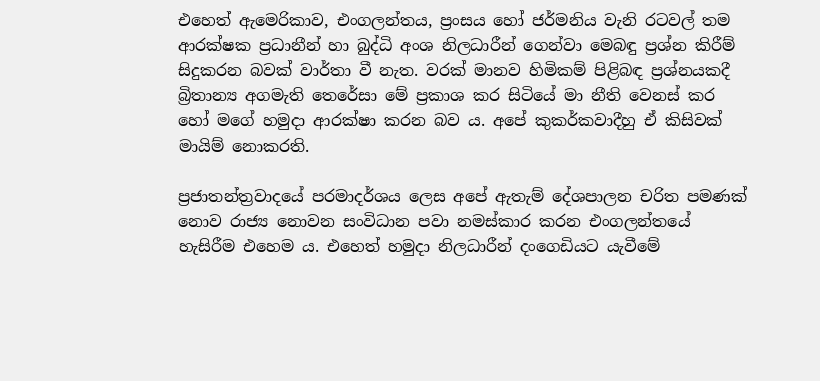එහෙත් ඇමෙරිකාව, එංගලන්තය, ප්‍රංසය හෝ ජර්මනිය වැනි රටවල් තම ආරක්ෂක ප්‍රධානීන් හා බුද්ධි අංශ නිලධාරීන් ගෙන්වා මෙබඳු ප්‍රශ්න කිරීම් සිදුකරන බවක් වාර්තා වී නැත. වරක් මානව හිමිකම් පිළිබඳ ප්‍රශ්නයකදී බ්‍රිතාන්‍ය අගමැති තෙරේසා මේ ප්‍රකාශ කර සිටියේ මා නීති වෙනස් කර හෝ මගේ හමුදා ආරක්ෂා කරන බව ය. අපේ කුකර්කවාදීහු ඒ කිසිවක් මායිම් නොකරති.

ප්‍රජාතන්ත්‍රවාදයේ පරමාදර්ශය ලෙස අපේ ඇතැම් දේශපාලන චරිත පමණක් නොව රාජ්‍ය නොවන සංවිධාන පවා නමස්කාර කරන එංගලන්තයේ හැසිරීම එහෙම ය. එහෙත් හමුදා නිලධාරීන් දංගෙඩියට යැවීමේ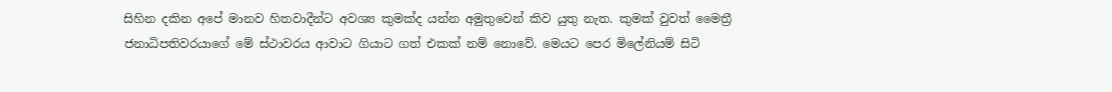සිහින දකින අපේ මානව හිතවාදීන්ට අවශ්‍ය කුමක්ද යන්න අමුතුවෙන් කිව යුතු නැත. කුමක් වුවත් මෛත්‍රී ජනාධිපතිවරයාගේ මේ ස්ථාවරය ආවාට ගියාට ගත් එකක් නම් නොවේ. මෙයට පෙර මිලේනියම් සිටි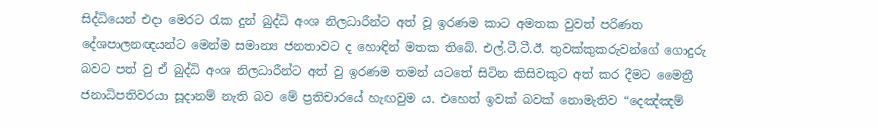සිද්ධියෙන් එදා මෙරට රැක දුන් බුද්ධි අංශ නිලධාරීන්ට අත් වූ ඉරණම කාට අමතක වුවත් පරිණත දේශපාලනඥයන්ට මෙන්ම සමාන්‍ය ජනතාවට ද හොඳින් මතක තිබේ. එල්.ටී.ටී.ඊ. තුවක්කුකරුවන්ගේ ගොදුරු බවට පත් වු ඒ බුද්ධි අංශ නිලධාරීන්ට අත් වු ඉරණම තමන් යටතේ සිටින කිසිවකුට අත් කර දීමට මෛත්‍රී ජනාධිපතිවරයා සූදානම් නැති බව මේ ප්‍රතිචාරයේ හැඟවුම ය. එහෙත් ඉවක් බවක් නොමැතිව “දෙඤ්ඤම්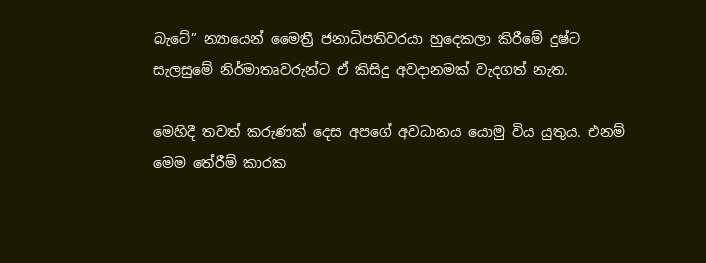බැටේ” න්‍යායෙන් මෛත්‍රී ජනාධිපතිවරයා හුදෙකලා කිරීමේ දුෂ්ට සැලසුමේ නිර්මාතෘවරුන්ට ඒ කිසිදු අවදානමක් වැදගත් නැත.

මෙහිදී තවත් කරුණක් දෙස අපගේ අවධානය යොමු විය යුතුය. එනම් මෙම තේරීම් කාරක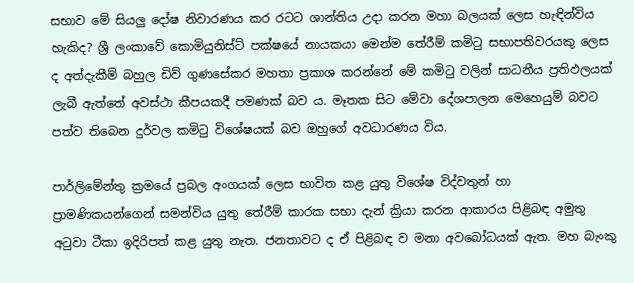සභාව මේ සියලු දෝෂ නිවාරණය කර රටට ශාන්තිය උදා කරන මහා බලයක් ලෙස හැඳින්විය හැකිද? ශ්‍රී ලංකාවේ කොමියුනිස්ට් පක්ෂයේ නායකයා මෙන්ම තේරීම් කමිටු සභාපතිවරයකු ලෙස ද අත්දැකීම් බහුල ඩිව් ගුණසේකර මහතා ප්‍රකාශ කරන්නේ මේ කමිටු වලින් සාධනීය ප්‍රතිඵලයක් ලැබී ඇත්තේ අවස්ථා කීපයකදී පමණක් බව ය. මෑතක සිට මේවා දේශපාලන මෙහෙයුම් බවට පත්ව තිබෙන දුර්වල කමිටු විශේෂයක් බව ඔහුගේ අවධාරණය විය.

පාර්ලිමේන්තු ක්‍රමයේ ප්‍රබල අංගයක් ලෙස භාවිත කළ යුතු විශේෂ විද්වතුන් හා ප්‍රාමණිකයන්ගෙන් සමන්විය යුතු තේරීම් කාරක සභා දැන් ක්‍රියා කරන ආකාරය පිළිබඳ අමුතු අටුවා ටීකා ඉදිරිපත් කළ යුතු නැත. ජනතාවට ද ඒ පිළිබඳ ව මනා අවබෝධයක් ඇත. මහ බැංකු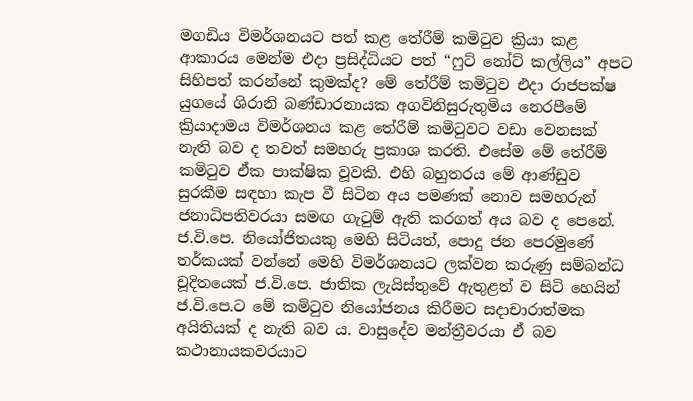මගඩිය විමර්ශනයට පත් කළ තේරීම් කමිටුව ක්‍රියා කළ ආකාරය මෙන්ම එදා ප්‍රසිද්ධියට පත් “ෆුට් නෝට් කල්ලිය” අපට සිහිපත් කරන්නේ කුමක්ද? මේ තේරීම් කමිටුව එදා රාජපක්ෂ යුගයේ ශිරානි බණ්ඩාරනායක අගවිනිසුරුතුමිය නෙරපීමේ ක්‍රියාදාමය විමර්ශනය කළ තේරීම් කමිටුවට වඩා වෙනසක් නැති බව ද තවත් සමහරු ප්‍රකාශ කරති. එසේම මේ තේරීම් කමිටුව ඒක පාක්ෂික වූවකි. එහි බහුතරය මේ ආණ්ඩුව සුරකීම සඳහා කැප වී සිටින අය පමණක් නොව සමහරුන් ජනාධිපතිවරයා සමඟ ගැටුම් ඇති කරගත් අය බව ද පෙනේ. ජ.වි.පෙ. නියෝජිතයකු මෙහි සිටියත්, පොදු ජන පෙරමුණේ තර්කයක් වන්නේ මෙහි විමර්ශනයට ලක්වන කරුණු සම්බන්ධ චූදිතයෙක් ජ.වි.පෙ. ජාතික ලැයිස්තුවේ ඇතුළත් ව සිටි හෙයින් ජ.වි.පෙ.ට මේ කමිටුව නියෝජනය කිරීමට සදාචාරාත්මක අයිතියක් ද නැති බව ය. වාසුදේව මන්ත්‍රීවරයා ඒ බව කථානායකවරයාට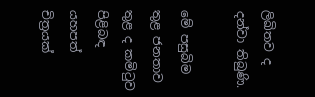ලිඛිතව ද දන්වා තිබුණි.

මේ පසුබිම තුළ ජනතාව තුළ ද කමිටුව පිළිබඳ යහපත් චිත්‍රයක්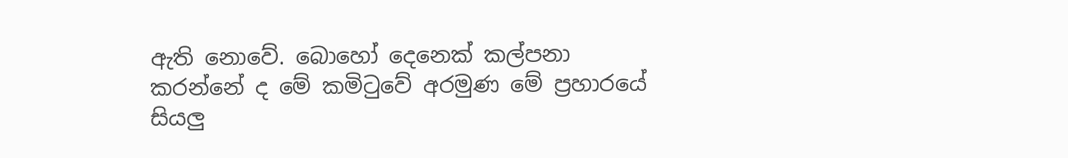ඇති නොවේ. බොහෝ දෙනෙක් කල්පනා කරන්නේ ද මේ කමිටුවේ අරමුණ මේ ප්‍රහාරයේ සියලු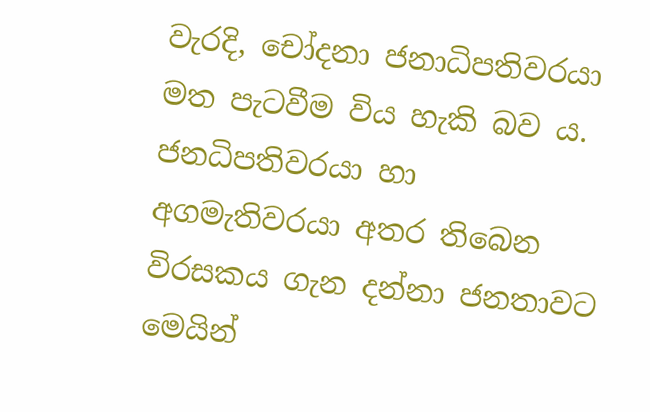වැරදි, චෝදනා ජනාධිපතිවරයා මත පැටවීම විය හැකි බව ය. ජනධිපතිවරයා හා අගමැතිවරයා අතර තිබෙන විරසකය ගැන දන්නා ජනතාවට මෙයින්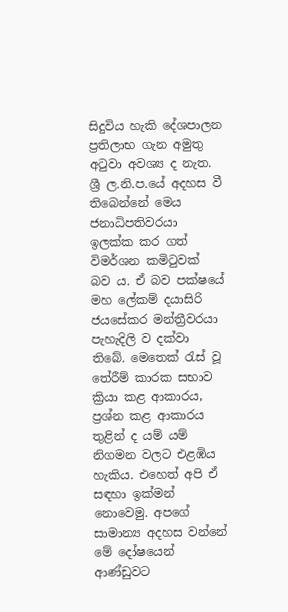සිදුවිය හැකි දේශපාලන ප්‍රතිලාභ ගැන අමුතු අටුවා අවශ්‍ය ද නැත. ශ්‍රී ල.නි.ප.යේ අදහස වී තිබෙන්නේ මෙය ජනාධිපතිවරයා ඉලක්ක කර ගත් විමර්ශන කමිටුවක් බව ය. ඒ බව පක්ෂයේ මහ ලේකම් දයාසිරි ජයසේකර මන්ත්‍රීවරයා පැහැදිලි ව දක්වා තිබේ. මෙතෙක් රැස් වූ තේරීම් කාරක සභාව ක්‍රියා කළ ආකාරය, ප්‍රශ්න කළ ආකාරය තුළින් ද යම් යම් නිගමන වලට එළඹිය හැකිය. එහෙත් අපි ඒ සඳහා ඉක්මන් නොවෙමු. අපගේ සාමාන්‍ය අදහස වන්නේ මේ දෝෂයෙන් ආණ්ඩුවට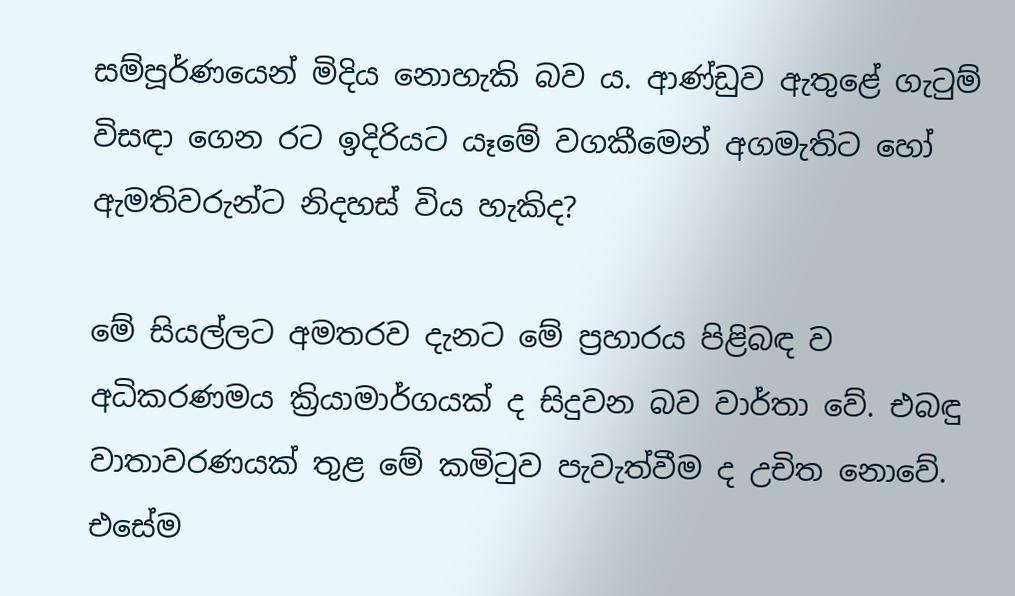සම්පූර්ණයෙන් මිදිය නොහැකි බව ය. ආණ්ඩුව ඇතුළේ ගැටුම් විසඳා ගෙන රට ඉදිරියට යෑමේ වගකීමෙන් අගමැතිට හෝ ඇමතිවරුන්ට නිදහස් විය හැකිද?

මේ සියල්ලට අමතරව දැනට මේ ප්‍රහාරය පිළිබඳ ව අධිකරණමය ක්‍රියාමාර්ගයක් ද සිදුවන බව වාර්තා වේ. එබඳු වාතාවරණයක් තුළ මේ කමිටුව පැවැත්වීම ද උචිත නොවේ. එසේම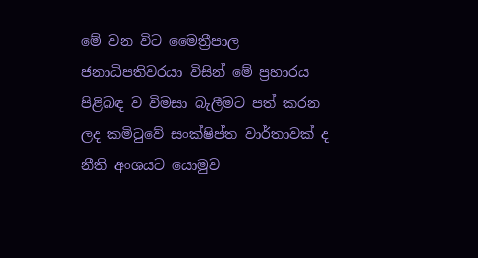මේ වන විට මෛත්‍රීපාල ජනාධිපතිවරයා විසින් මේ ප්‍රහාරය පිළිබඳ ව විමසා බැලීමට පත් කරන ලද කමිටුවේ සංක්ෂිප්ත වාර්තාවක් ද නීති අංශයට යොමුව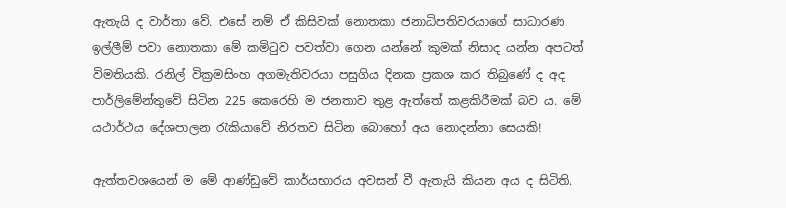ඇතැයි ද වාර්තා වේ. එසේ නම් ඒ කිසිවක් නොතකා ජනාධිපතිවරයාගේ සාධාරණ ඉල්ලීම් පවා නොතකා මේ කමිටුව පවත්වා ගෙන යන්නේ කුමක් නිසාද යන්න අපටත් විමතියකි. රනිල් වික්‍රමසිංහ අගමැතිවරයා පසුගිය දිනක ප්‍රකශ කර තිබුණේ ද අද පාර්ලිමේන්තුවේ සිටින 225 කෙරෙහි ම ජනතාව තුළ ඇත්තේ කළකිරීමක් බව ය. මේ යථාර්ථය දේශපාලන රැකියාවේ නිරතව සිටින බොහෝ අය නොදන්නා සෙයකි!

ඇත්තවශයෙන් ම මේ ආණ්ඩුවේ කාර්යභාරය අවසන් වී ඇතැයි කියන අය ද සිටිති.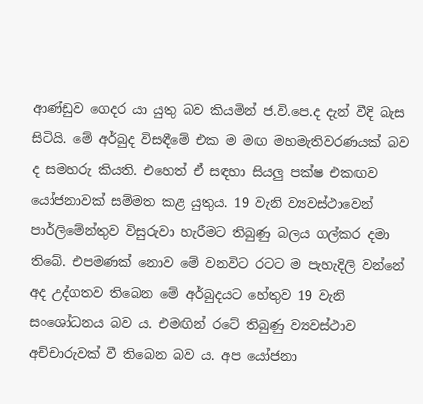ආණ්ඩුව ගෙදර යා යුතු බව කියමින් ජ.වි.පෙ.ද දැන් වීදි බැස සිටියි. මේ අර්බුද විසඳීමේ එක ම මඟ මහමැතිවරණයක් බව ද සමහරු කියති. එහෙත් ඒ සඳහා සියලු පක්ෂ එකඟව යෝජනාවක් සම්මත කළ යුතුය. 19 වැනි ව්‍යවස්ථාවෙන් පාර්ලිමේන්තුව විසුරුවා හැරීමට තිබුණු බලය ගල්කර දමා තිබේ. එපමණක් නොව මේ වනවිට රටට ම පැහැදිලි වන්නේ අද උද්ගතව තිබෙන මේ අර්බුදයට හේතුව 19 වැනි සංශෝධනය බව ය. එමඟින් රටේ තිබුණු ව්‍යවස්ථාව අච්චාරුවක් වී තිබෙන බව ය. අප යෝජනා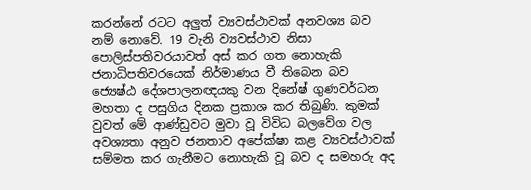කරන්නේ රටට අලුත් ව්‍යවස්ථාවක් අනවශ්‍ය බව නම් නොවේ. 19 වැනි ව්‍යවස්ථාව නිසා පොලිස්පතිවරයාවත් අස් කර ගත නොහැකි ජනාධිපතිවරයෙක් නිර්මාණය වී තිබෙන බව ජ්‍යෙෂ්ඨ දේශපාලනඥයකු වන දිනේෂ් ගුණවර්ධන මහතා ද පසුගිය දිනක ප්‍රකාශ කර තිබුණි. කුමක් වුවත් මේ ආණ්ඩුවට මුවා වූ විවිධ බලවේග වල අවශ්‍යතා අනුව ජනතාව අපේක්ෂා කළ ව්‍යවස්ථාවක් සම්මත කර ගැනීමට නොහැකි වූ බව ද සමහරු අද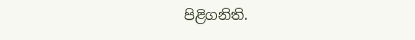පිළිගනිති.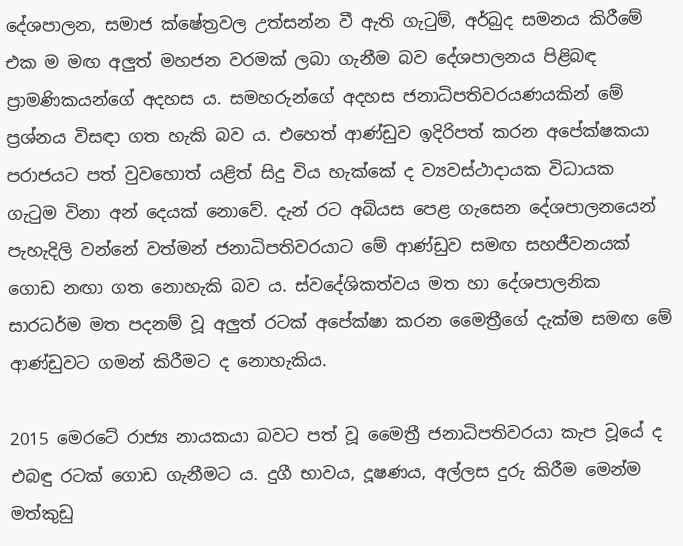දේශපාලන, සමාජ ක්ෂේත්‍රවල උත්සන්න වී ඇති ගැටුම්, අර්බුද සමනය කිරීමේ එක ම මඟ අලුත් මහජන වරමක් ලබා ගැනීම බව දේශපාලනය පිළිබඳ ප්‍රාමණිකයන්ගේ අදහස ය. සමහරුන්ගේ අදහස ජනාධිපතිවරයණයකින් මේ ප්‍රශ්නය විසඳා ගත හැකි බව ය. එහෙත් ආණ්ඩුව ඉදිරිපත් කරන අපේක්ෂකයා පරාජයට පත් වුවහොත් යළිත් සිදු විය හැක්කේ ද ව්‍යවස්ථාදායක විධායක ගැටුම විනා අන් දෙයක් නොවේ. දැන් රට අබියස පෙළ ගැසෙන දේශපාලනයෙන් පැහැදිලි වන්නේ වත්මන් ජනාධිපතිවරයාට මේ ආණ්ඩුව සමඟ සහජීවනයක් ගොඩ නඟා ගත නොහැකි බව ය. ස්වදේශිකත්වය මත හා දේශපාලනික සාරධර්ම මත පදනම් වූ අලුත් රටක් අපේක්ෂා කරන මෛත්‍රීගේ දැක්ම සමඟ මේ ආණ්ඩුවට ගමන් කිරීමට ද නොහැකිය.

2015 මෙරටේ රාජ්‍ය නායකයා බවට පත් වූ මෛත්‍රී ජනාධිපතිවරයා කැප වූයේ ද එබඳු රටක් ගොඩ ගැනීමට ය. දුගී භාවය, දූෂණය, අල්ලස දුරු කිරීම මෙන්ම මත්කුඩු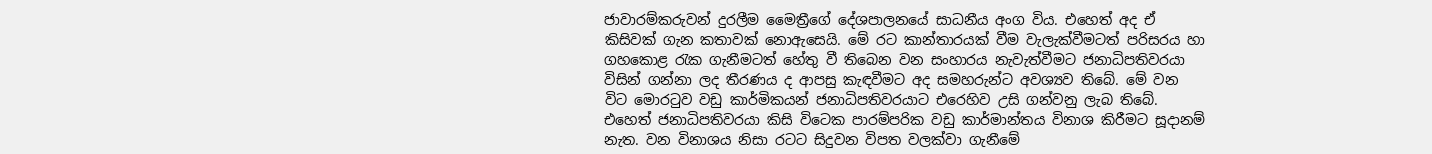ජාවාරම්කරුවන් දුරලීම මෛත්‍රීගේ දේශපාලනයේ සාධනීය අංග විය. එහෙත් අද ඒ කිසිවක් ගැන කතාවක් නොඇසෙයි. මේ රට කාන්තාරයක් වීම වැලැක්වීමටත් පරිසරය හා ගහකොළ රැක ගැනීමටත් හේතු වී තිබෙන වන සංහාරය නැවැත්වීමට ජනාධිපතිවරයා විසින් ගන්නා ලද තීරණය ද ආපසු කැඳවීමට අද සමහරුන්ට අවශ්‍යව තිබේ. මේ වන විට මොරටුව වඩු කාර්මිකයන් ජනාධිපතිවරයාට එරෙහිව උසි ගන්වනු ලැබ තිබේ. එහෙත් ජනාධිපතිවරයා කිසි විටෙක පාරම්පරික වඩු කාර්මාන්තය විනාශ කිරීමට සූදානම් නැත. වන විනාශය නිසා රටට සිදුවන විපත වලක්වා ගැනීමේ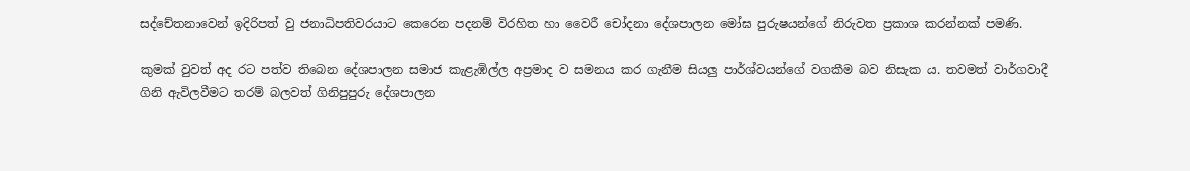සද්චේතනාවෙන් ඉදිරිපත් වු ජනාධිපතිවරයාට කෙරෙන පදනම් විරහිත හා වෛරී චෝදනා දේශපාලන මෝඝ පුරුෂයන්ගේ නිරුවත ප්‍රකාශ කරන්නක් පමණි.

කුමක් වුවත් අද රට පත්ව තිබෙන දේශපාලන සමාජ කැළැඹිල්ල අප්‍රමාද ව සමනය කර ගැනීම සියලු පාර්ශ්වයන්ගේ වගකීම බව නිසැක ය. තවමත් වාර්ගවාදී ගිනි ඇවිලවීමට තරම් බලවත් ගිනිපුපුරු දේශපාලන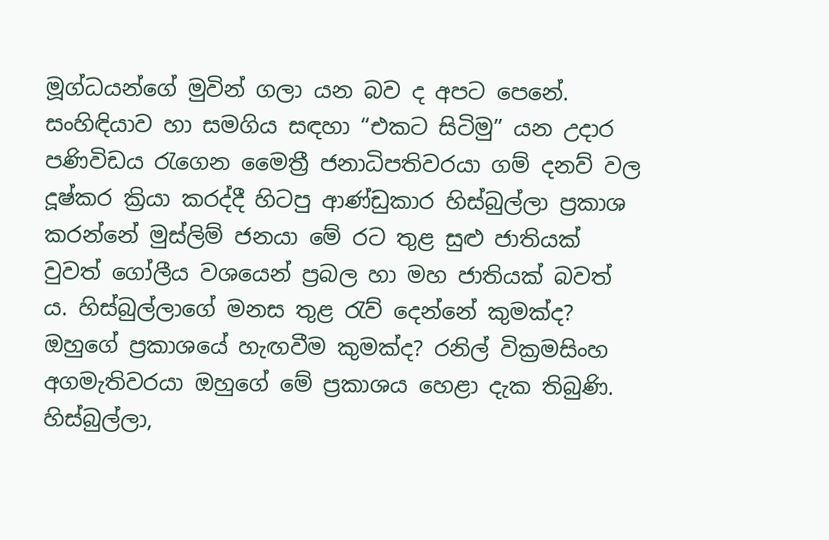මූග්ධයන්ගේ මුවින් ගලා යන බව ද අපට පෙනේ. සංහිඳියාව හා සමගිය සඳහා “එකට සිටිමු” යන උදාර පණිවිඩය රැගෙන මෛත්‍රී ජනාධිපතිවරයා ගම් දනව් වල දූෂ්කර ක්‍රියා කරද්දී හිටපු ආණ්ඩුකාර හිස්බුල්ලා ප්‍රකාශ කරන්නේ මුස්ලිම් ජනයා මේ රට තුළ සුළු ජාතියක් වුවත් ගෝලීය වශයෙන් ප්‍රබල හා මහ ජාතියක් බවත් ය. හිස්බුල්ලාගේ මනස තුළ රැව් දෙන්නේ කුමක්ද? ඔහුගේ ප්‍රකාශයේ හැඟවීම කුමක්ද? රනිල් වික්‍රමසිංහ අගමැතිවරයා ඔහුගේ මේ ප්‍රකාශය හෙළා දැක තිබුණි. හිස්බුල්ලා,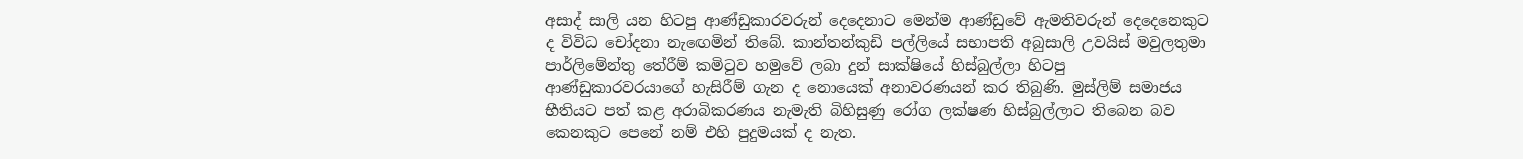අසාද් සාලි යන හිටපු ආණ්ඩුකාරවරුන් දෙදෙනාට මෙන්ම ආණ්ඩුවේ ඇමතිවරුන් දෙදෙනෙකුට ද විවිධ චෝදනා නැඟෙමින් තිබේ. කාන්තන්කුඩි පල්ලියේ සභාපති අබුසාලි උවයිස් මවුලතුමා පාර්ලිමේන්තු තේරීම් කමිටුව හමුවේ ලබා දුන් සාක්ෂියේ හිස්බුල්ලා හිටපු ආණ්ඩුකාරවරයාගේ හැසිරීම් ගැන ද නොයෙක් අනාවරණයන් කර තිබුණි. මුස්ලිම් සමාජය භීතියට පත් කළ අරාබිකරණය නැමැති බිහිසුණු රෝග ලක්ෂණ හිස්බුල්ලාට තිබෙන බව කෙනකුට පෙනේ නම් එහි පුදුමයක් ද නැත.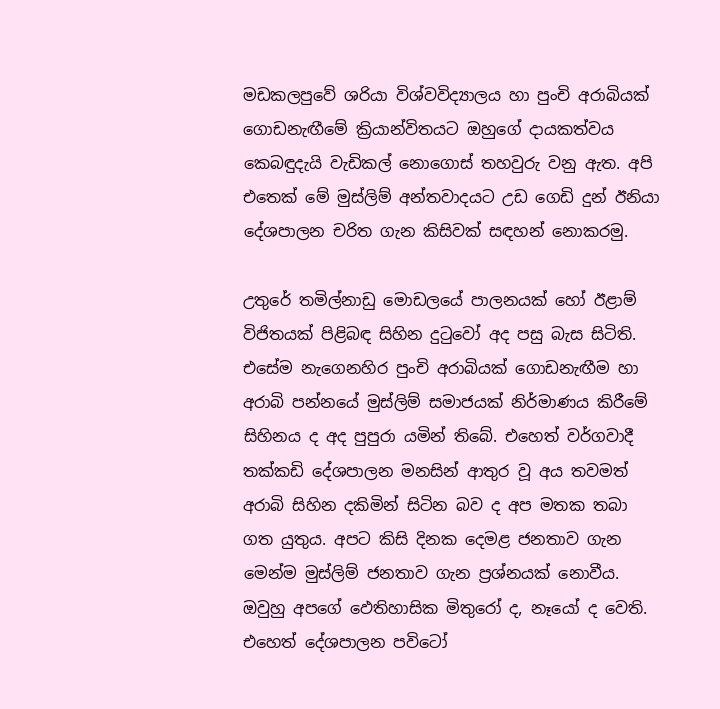මඩකලපුවේ ශරියා විශ්වවිද්‍යාලය හා පුංචි අරාබියක් ගොඩනැඟීමේ ක්‍රියාන්විතයට ඔහුගේ දායකත්වය කෙබඳුදැයි වැඩිකල් නොගොස් තහවුරු වනු ඇත. අපි එතෙක් මේ මුස්ලිම් අන්තවාදයට උඩ ගෙඩි දුන් ඊනියා දේශපාලන චරිත ගැන කිසිවක් සඳහන් නොකරමු.

උතුරේ තමිල්නාඩු මොඩලයේ පාලනයක් හෝ ඊළාම් විජිතයක් පිළිබඳ සිහින දුටුවෝ අද පසු බැස සිටිති. එසේම නැගෙනහිර පුංචි අරාබියක් ගොඩනැඟීම හා අරාබි පන්නයේ මුස්ලිම් සමාජයක් නිර්මාණය කිරීමේ සිහිනය ද අද පුපුරා යමින් තිබේ. එහෙත් වර්ගවාදී තක්කඩි දේශපාලන මනසින් ආතුර වූ අය තවමත් අරාබි සිහින දකිමින් සිටින බව ද අප මතක තබා ගත යුතුය. අපට කිසි දිනක දෙමළ ජනතාව ගැන මෙන්ම මුස්ලිම් ජනතාව ගැන ප්‍රශ්නයක් නොවීය. ඔවුහු අපගේ ‍ඵෙතිහාසික මිතුරෝ ද, නෑයෝ ද වෙති. එහෙත් දේශපාලන පවිටෝ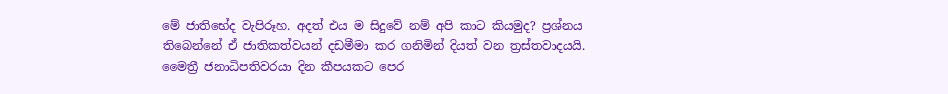මේ ජාතිභේද වැපිරූහ. අදත් එය ම සිදුවේ නම් අපි කාට කියමුද? ප්‍රශ්නය තිබෙන්නේ ඒ ජාතිකත්වයන් දඩමීමා කර ගනිමින් දියත් වන ත්‍රස්තවාදයයි. මෛත්‍රී ජනාධිපතිවරයා දින කීපයකට පෙර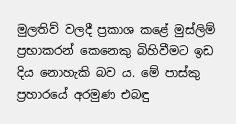මුලතිව් වලදී ප්‍රකාශ කළේ මුස්ලිම් ප්‍රභාකරන් කෙනෙකු බිහිවීමට ඉඩ දිය නොහැකි බව ය. මේ පාස්කු ප්‍රහාරයේ අරමුණ එබඳු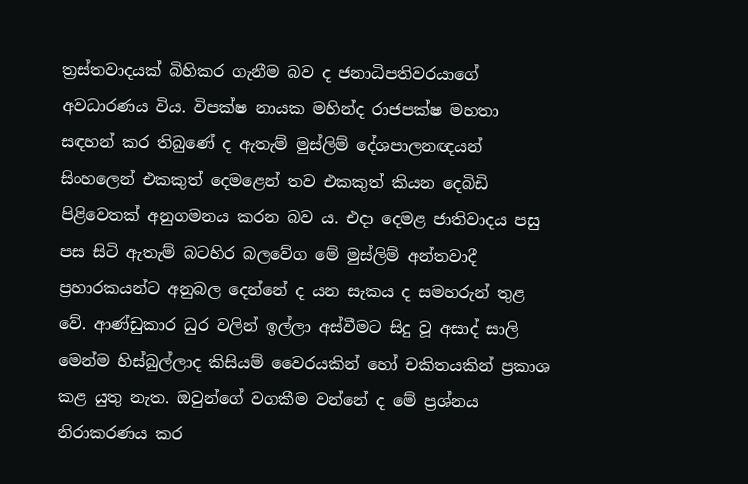ත්‍රස්තවාදයක් බිහිකර ගැනීම බව ද ජනාධිපතිවරයාගේ අවධාරණය විය. විපක්ෂ නායක මහින්ද රාජපක්ෂ මහතා සඳහන් කර තිබුණේ ද ඇතැම් මුස්ලිම් දේශපාලනඥයන් සිංහලෙන් එකකුත් දෙමළෙන් තව එකකුත් කියන දෙබිඩි පිළිවෙතක් අනුගමනය කරන බව ය. එදා දෙමළ ජාතිවාදය පසු පස සිටි ඇතැම් බටහිර බලවේග මේ මුස්ලිම් අන්තවාදී ප්‍රහාරකයන්ට අනුබල දෙන්නේ ද යන සැකය ද සමහරුන් තුළ වේ. ආණ්ඩුකාර ධුර වලින් ඉල්ලා අස්වීමට සිදු වූ අසාද් සාලි මෙන්ම හිස්බුල්ලාද කිසියම් වෛරයකින් හෝ චකිතයකින් ප්‍රකාශ කළ යුතු නැත. ඔවුන්ගේ වගකීම වන්නේ ද මේ ප්‍රශ්නය නිරාකරණය කර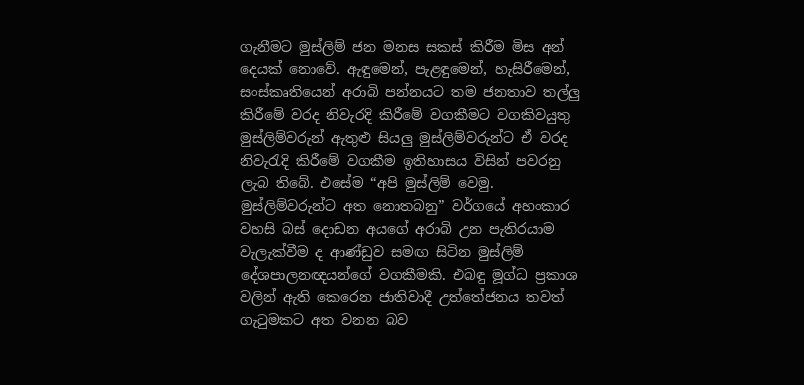ගැනීමට මුස්ලිම් ජන මනස සකස් කිරීම මිස අන් දෙයක් නොවේ. ඇඳුමෙන්, පැළඳුමෙන්, හැසිරීමෙන්, සංස්කෘතියෙන් අරාබි පන්නයට තම ජනතාව තල්ලු කිරීමේ වරද නිවැරදි කිරීමේ වගකීමට වගකිවයුතු මුස්ලිම්වරුන් ඇතුළු සියලු මුස්ලිම්වරුන්ට ඒ වරද නිවැරැදි කිරීමේ වගකීම ඉතිහාසය විසින් පවරනු ලැබ තිබේ. එසේම “අපි මුස්ලිම් වෙමු. මුස්ලිම්වරුන්ට අත නොතබනු” වර්ගයේ අහංකාර වහසි බස් දොඩන අයගේ අරාබි උන පැතිරයාම වැලැක්වීම ද ආණ්ඩුව සමඟ සිටින මුස්ලිම් දේශපාලනඥයන්ගේ වගකීමකි. එබඳු මූග්ධ ප්‍රකාශ වලින් ඇති කෙරෙන ජාතිවාදී උත්තේජනය තවත් ගැටුමකට අත වනන බව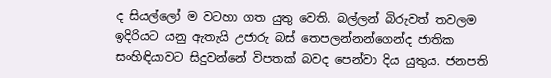ද සියල්ලෝ ම වටහා ගත යුතු වෙති. බල්ලන් බිරුවත් තවලම ඉදිරියට යනු ඇතැයි උජාරු බස් තෙපලන්නන්ගෙන්ද ජාතික සංහිඳියාවට සිදුවන්නේ විපතක් බවද පෙන්වා දිය යුතුය. ජනපති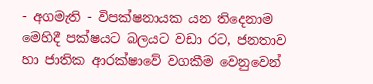- අගමැති - විපක්ෂනායක යන තිදෙනාම මෙහිදී පක්ෂයට බලයට වඩා රට, ජනතාව හා ජාතික ආරක්ෂාවේ වගකීම වෙනුවෙන්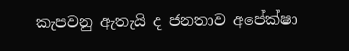කැපවනු ඇතැයි ද ජනතාව අපේක්ෂා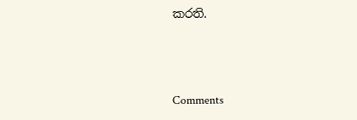කරති.



Comments